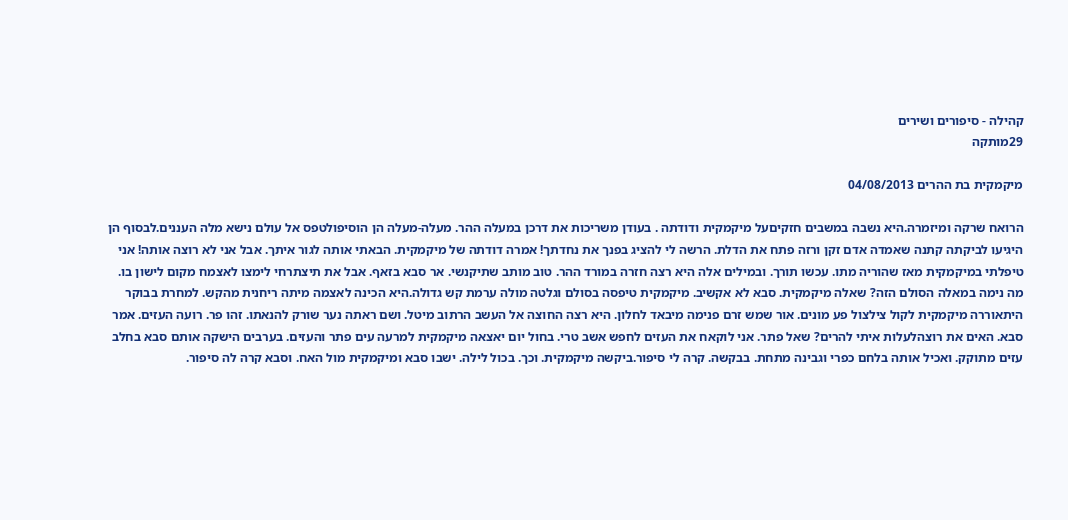קהילה - סיפורים ושירים
29מותקה

מיקמקית בת ההרים 04/08/2013

הרואח שרקה ומיזמרה.היא נשבה במשבים חזקיםעל מיקמקית ודודתה . בעודן משריכות את דרכן במעלה ההר. מעלה-מעלה הן הוסיפולטפס אל עולם נישא מלה העננים.לבסוף הן היגיעו לביקתה קתנה שאמדה אדם זקן ורזה פתח את הדלת. הרשה לי להציג בפנך את נחדתך! אמרה דודתה של מיקמקית. הבאתי אותה לגור איתך. אבל אני לא רוצה אותה! אני טיפלתי במיקמקית מאז שהוריה מתו. עכשו תורך. ובמילים אלה היא רצה חזרה במורד ההר. טוב מותב שתיקנשי. אר סבא בזאף. אבל את תיצתרחי לימצו לאצמח מקום לישון בו. מה נימה במאלה הסולם הזה? שאלה מיקמקית. סבא לא אקשיב. מיקמקית טיפסה בסולם וגלטה מולה ערמת קש גדולה.היא הכינה לאצמה מיתה ריחנית מהקש. למחרת בבוקר היתאוררה מיקמקית לקול צילצול פע מונים. אור שמש זרם פנימה מיבאד לחלון. היא רצה החוצה אל העשב הרתוב מיטל. ושם ראתה נער שורק להנאתו. זהו פר. רועה העזים. אמר סבא. האים את רוצהלעלות איתי להרים? שאל פתר. אני לוקאח את העזים לחפש אשב טרי. בחול יום יאצאה מיקמקית למרעה עים פתר והעזים. בערבים הישקה אותם סבא בחלב עזים מתוקק. ואכיל אותה בלחם כפרי וגבינה מתחת. בבקשה. קרה לי סיפור.ביקשה מיקמקית. וכך. בכול לילה. ישבו סבא ומיקמקית מול האח. וסבא קרה לה סיפור.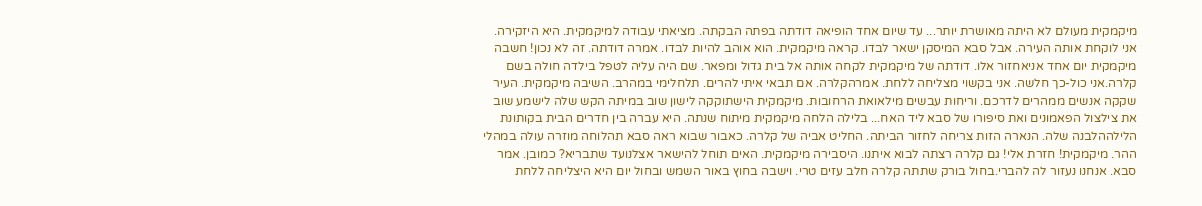מיקמקית מעולם לא היתה מאושרת יותר... עד שיום אחד הופיאה דודתה בפתה הבקתה. מציאתי עבודה למיקמקית. היא היזקירה. אני לוקחת אותה העירה. אבל סבא המיסקן ישאר לבדו. קראה מיקמקית. הוא אוהב להיות לבדו. אמרה דודתה. זה לא נכון! חשבה מיקמקית יום אחד אניאחזור אלו. דודתה של מיקמקית לקחה אותה אל בית גדול ומפאר. שם היה עליה לטפל בילדה חולה בשם קלרה.אני כול-כך חלשה. אני בקשוי מצליחה ללחת. אמרהקלרה. אם תבאי איתי להרים. תלחלימי במהרב. השיבה מיקמקית. העיר שקקה אנשים ממהרים לדרכם. וריחות עבשים מילאואת הרחובות. מיקמקית הישתוקקה לישון שוב במיתה הקש שלה לישמע שוב את צילצול הפאמונים ואת סיפורו של סבא ליד האח... בלילה הלחה מיקמקית מיתוח שנתה. היא עברה בין חדרים הבית בקותונת הלילההלבנה שלה. הנארה הזות צריחה לחזור הביתה. החליט אביה של קלרה. כאבור שבוא ראה סבא תהלוחה מוזרה עולה במהלי ההר. מיקמקית! חזרת אלי! גם קלרה רצתה לבוא איתנו. היסבירה מיקמקית. האים תוחל להישאר אצלנועד שתבריא? כמובן. אמר סבא. אנחנו נעזור לה להברי.בחול בורק שתתה קלרה חלב עזים טרי. וישבה בחוץ באור השמש ובחול יום היא היצליחה ללחת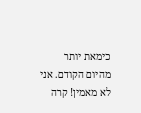כימאת יותר מהיום הקודם. אני לא מאמין! קרה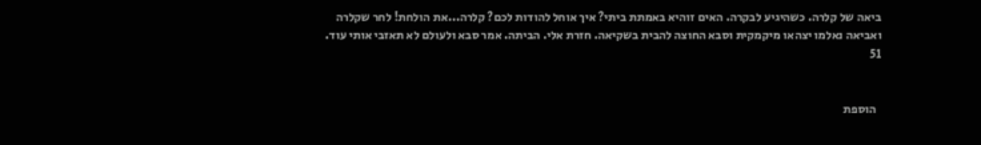ביאה של קלרה. כשהיגיע לבקרה. האים זוהיא באמתת ביתי? איך אוחל להודות לכם? קלרה...את הולחת! לחר שקלרה ואביאה נאלמו יצהאו מיקמקית וסבא החוצה להבית בשקיאה. חזרת אלי. הביתה. אמר סבא ולעולם לא תאזבי אותי עוד.
51


  הוספת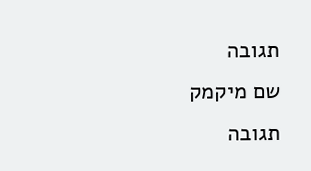תגובה
שם מיקמק
תגובה